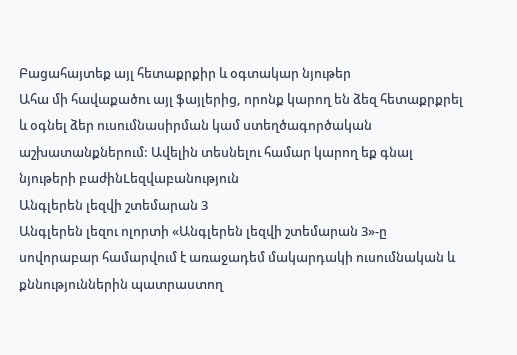Բացահայտեք այլ հետաքրքիր և օգտակար նյութեր
Ահա մի հավաքածու այլ ֆայլերից, որոնք կարող են ձեզ հետաքրքրել և օգնել ձեր ուսումնասիրման կամ ստեղծագործական աշխատանքներում: Ավելին տեսնելու համար կարող եք գնալ նյութերի բաժինLեզվաբանություն
Անգլերեն լեզվի շտեմարան 3
Անգլերեն լեզու ոլորտի «Անգլերեն լեզվի շտեմարան 3»-ը սովորաբար համարվում է առաջադեմ մակարդակի ուսումնական և քննություններին պատրաստող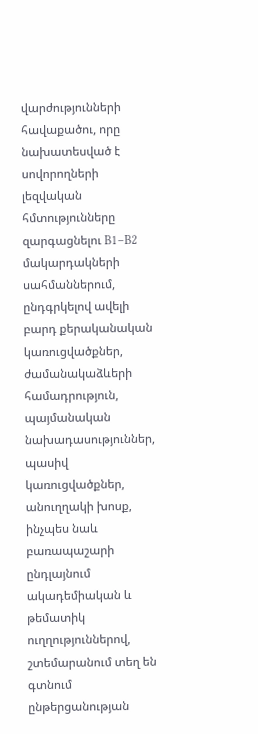վարժությունների հավաքածու, որը նախատեսված է սովորողների լեզվական հմտությունները զարգացնելու B1–B2 մակարդակների սահմաններում, ընդգրկելով ավելի բարդ քերականական կառուցվածքներ, ժամանակաձևերի համադրություն, պայմանական նախադասություններ, պասիվ կառուցվածքներ, անուղղակի խոսք, ինչպես նաև բառապաշարի ընդլայնում ակադեմիական և թեմատիկ ուղղություններով, շտեմարանում տեղ են գտնում ընթերցանության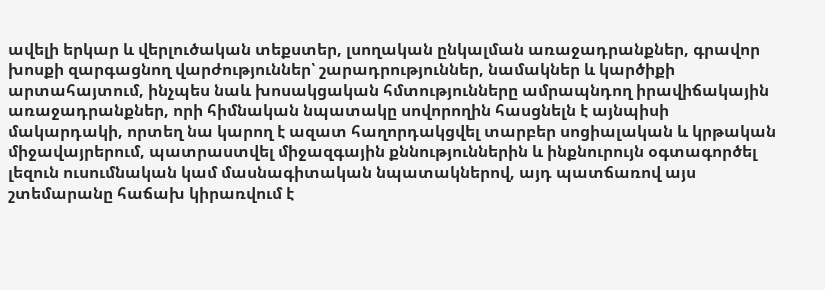ավելի երկար և վերլուծական տեքստեր, լսողական ընկալման առաջադրանքներ, գրավոր խոսքի զարգացնող վարժություններ՝ շարադրություններ, նամակներ և կարծիքի արտահայտում, ինչպես նաև խոսակցական հմտությունները ամրապնդող իրավիճակային առաջադրանքներ, որի հիմնական նպատակը սովորողին հասցնելն է այնպիսի մակարդակի, որտեղ նա կարող է ազատ հաղորդակցվել տարբեր սոցիալական և կրթական միջավայրերում, պատրաստվել միջազգային քննություններին և ինքնուրույն օգտագործել լեզուն ուսումնական կամ մասնագիտական նպատակներով, այդ պատճառով այս շտեմարանը հաճախ կիրառվում է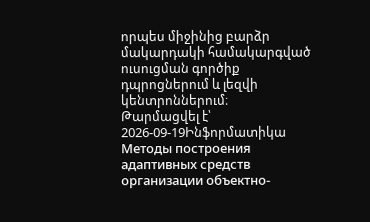որպես միջինից բարձր մակարդակի համակարգված ուսուցման գործիք դպրոցներում և լեզվի կենտրոններում։
Թարմացվել է՝ 2026-09-19Ինֆորմատիկա
Методы построения адаптивных средств организации объектно-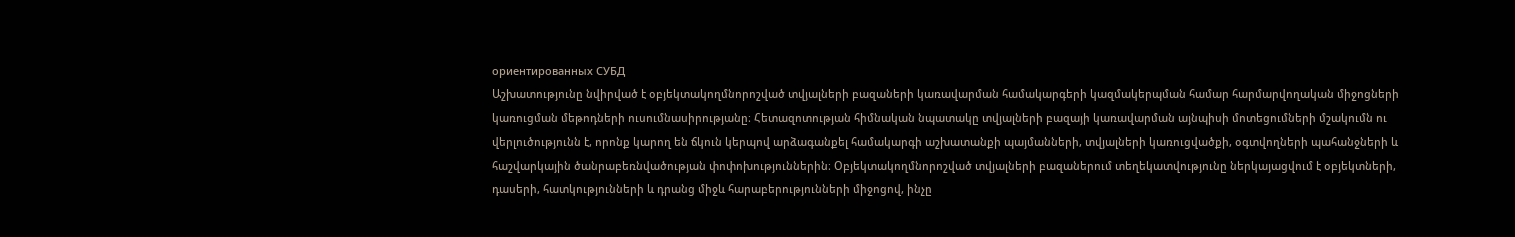ориентированных СУБД
Աշխատությունը նվիրված է օբյեկտակողմնորոշված տվյալների բազաների կառավարման համակարգերի կազմակերպման համար հարմարվողական միջոցների կառուցման մեթոդների ուսումնասիրությանը։ Հետազոտության հիմնական նպատակը տվյալների բազայի կառավարման այնպիսի մոտեցումների մշակումն ու վերլուծությունն է, որոնք կարող են ճկուն կերպով արձագանքել համակարգի աշխատանքի պայմանների, տվյալների կառուցվածքի, օգտվողների պահանջների և հաշվարկային ծանրաբեռնվածության փոփոխություններին։ Օբյեկտակողմնորոշված տվյալների բազաներում տեղեկատվությունը ներկայացվում է օբյեկտների, դասերի, հատկությունների և դրանց միջև հարաբերությունների միջոցով, ինչը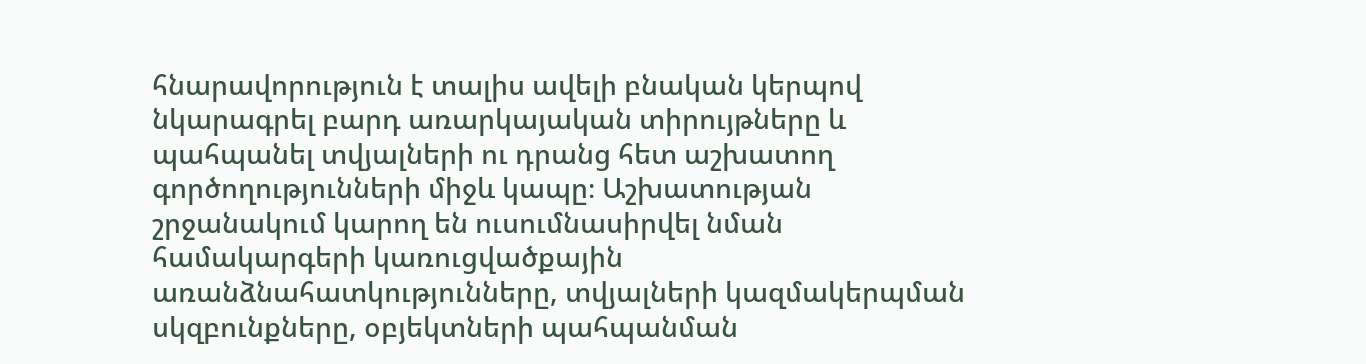հնարավորություն է տալիս ավելի բնական կերպով նկարագրել բարդ առարկայական տիրույթները և պահպանել տվյալների ու դրանց հետ աշխատող գործողությունների միջև կապը։ Աշխատության շրջանակում կարող են ուսումնասիրվել նման համակարգերի կառուցվածքային առանձնահատկությունները, տվյալների կազմակերպման սկզբունքները, օբյեկտների պահպանման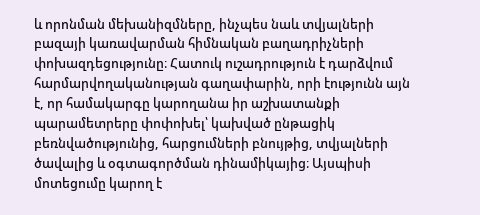և որոնման մեխանիզմները, ինչպես նաև տվյալների բազայի կառավարման հիմնական բաղադրիչների փոխազդեցությունը։ Հատուկ ուշադրություն է դարձվում հարմարվողականության գաղափարին, որի էությունն այն է, որ համակարգը կարողանա իր աշխատանքի պարամետրերը փոփոխել՝ կախված ընթացիկ բեռնվածությունից, հարցումների բնույթից, տվյալների ծավալից և օգտագործման դինամիկայից։ Այսպիսի մոտեցումը կարող է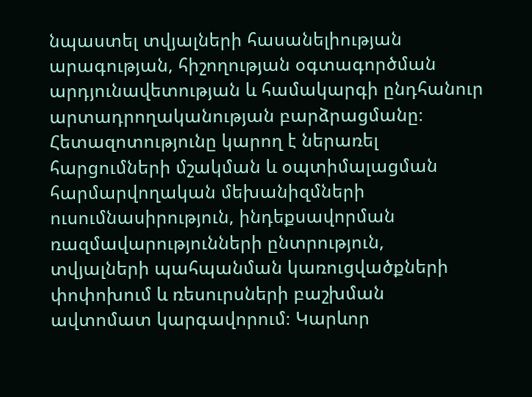նպաստել տվյալների հասանելիության արագության, հիշողության օգտագործման արդյունավետության և համակարգի ընդհանուր արտադրողականության բարձրացմանը։ Հետազոտությունը կարող է ներառել հարցումների մշակման և օպտիմալացման հարմարվողական մեխանիզմների ուսումնասիրություն, ինդեքսավորման ռազմավարությունների ընտրություն, տվյալների պահպանման կառուցվածքների փոփոխում և ռեսուրսների բաշխման ավտոմատ կարգավորում։ Կարևոր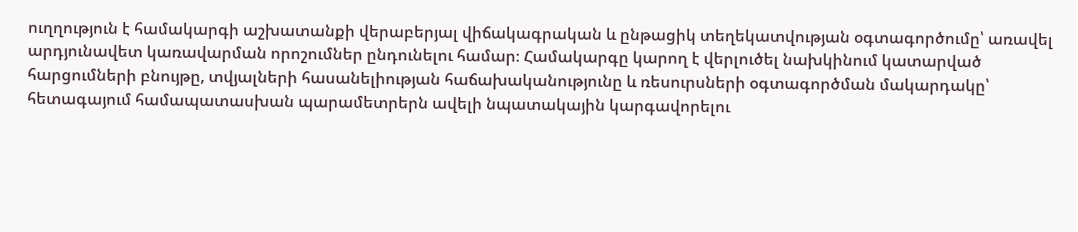ուղղություն է համակարգի աշխատանքի վերաբերյալ վիճակագրական և ընթացիկ տեղեկատվության օգտագործումը՝ առավել արդյունավետ կառավարման որոշումներ ընդունելու համար։ Համակարգը կարող է վերլուծել նախկինում կատարված հարցումների բնույթը, տվյալների հասանելիության հաճախականությունը և ռեսուրսների օգտագործման մակարդակը՝ հետագայում համապատասխան պարամետրերն ավելի նպատակային կարգավորելու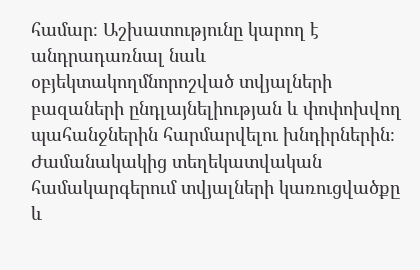համար։ Աշխատությունը կարող է անդրադառնալ նաև օբյեկտակողմնորոշված տվյալների բազաների ընդլայնելիության և փոփոխվող պահանջներին հարմարվելու խնդիրներին։ Ժամանակակից տեղեկատվական համակարգերում տվյալների կառուցվածքը և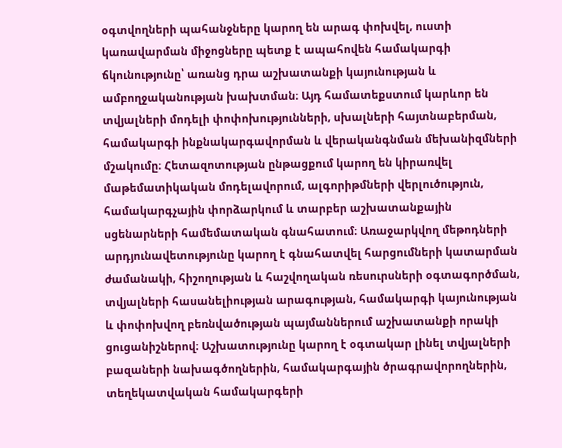օգտվողների պահանջները կարող են արագ փոխվել, ուստի կառավարման միջոցները պետք է ապահովեն համակարգի ճկունությունը՝ առանց դրա աշխատանքի կայունության և ամբողջականության խախտման։ Այդ համատեքստում կարևոր են տվյալների մոդելի փոփոխությունների, սխալների հայտնաբերման, համակարգի ինքնակարգավորման և վերականգնման մեխանիզմների մշակումը։ Հետազոտության ընթացքում կարող են կիրառվել մաթեմատիկական մոդելավորում, ալգորիթմների վերլուծություն, համակարգչային փորձարկում և տարբեր աշխատանքային սցենարների համեմատական գնահատում։ Առաջարկվող մեթոդների արդյունավետությունը կարող է գնահատվել հարցումների կատարման ժամանակի, հիշողության և հաշվողական ռեսուրսների օգտագործման, տվյալների հասանելիության արագության, համակարգի կայունության և փոփոխվող բեռնվածության պայմաններում աշխատանքի որակի ցուցանիշներով։ Աշխատությունը կարող է օգտակար լինել տվյալների բազաների նախագծողներին, համակարգային ծրագրավորողներին, տեղեկատվական համակարգերի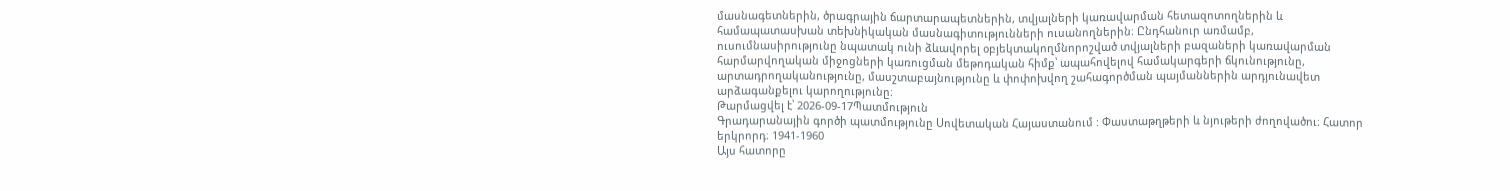մասնագետներին, ծրագրային ճարտարապետներին, տվյալների կառավարման հետազոտողներին և համապատասխան տեխնիկական մասնագիտությունների ուսանողներին։ Ընդհանուր առմամբ, ուսումնասիրությունը նպատակ ունի ձևավորել օբյեկտակողմնորոշված տվյալների բազաների կառավարման հարմարվողական միջոցների կառուցման մեթոդական հիմք՝ ապահովելով համակարգերի ճկունությունը, արտադրողականությունը, մասշտաբայնությունը և փոփոխվող շահագործման պայմաններին արդյունավետ արձագանքելու կարողությունը։
Թարմացվել է՝ 2026-09-17Պատմություն
Գրադարանային գործի պատմությունը Սովետական Հայաստանում : Փաստաթղթերի և նյութերի ժողովածու։ Հատոր երկրորդ։ 1941-1960
Այս հատորը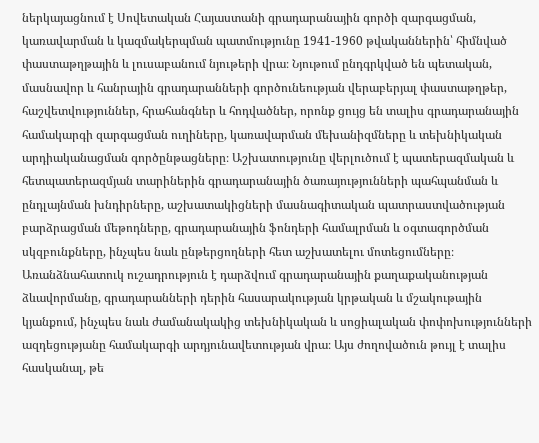ներկայացնում է Սովետական Հայաստանի գրադարանային գործի զարգացման, կառավարման և կազմակերպման պատմությունը 1941-1960 թվականներին՝ հիմնված փաստաթղթային և լուսաբանում նյութերի վրա։ Նյութում ընդգրկված են պետական, մասնավոր և հանրային գրադարանների գործունեության վերաբերյալ փաստաթղթեր, հաշվետվություններ, հրահանգներ և հոդվածներ, որոնք ցույց են տալիս գրադարանային համակարգի զարգացման ուղիները, կառավարման մեխանիզմները և տեխնիկական արդիականացման գործընթացները։ Աշխատությունը վերլուծում է պատերազմական և հետպատերազմյան տարիներին գրադարանային ծառայությունների պահպանման և ընդլայնման խնդիրները, աշխատակիցների մասնագիտական պատրաստվածության բարձրացման մեթոդները, գրադարանային ֆոնդերի համալրման և օգտագործման սկզբունքները, ինչպես նաև ընթերցողների հետ աշխատելու մոտեցումները։ Առանձնահատուկ ուշադրություն է դարձվում գրադարանային քաղաքականության ձևավորմանը, գրադարանների դերին հասարակության կրթական և մշակութային կյանքում, ինչպես նաև ժամանակակից տեխնիկական և սոցիալական փոփոխությունների ազդեցությանը համակարգի արդյունավետության վրա։ Այս ժողովածուն թույլ է տալիս հասկանալ, թե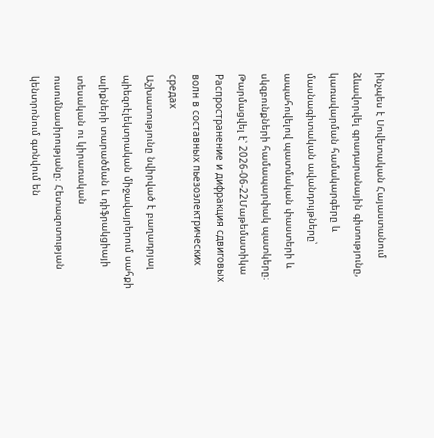ինչպես է Սովետական Հայաստանում ձևավորվել գրադարանային գիտությունը, կառավարման համակարգերը և մասնագիտական ավանդույթները՝ ապահովելով պատմական փաստերի և սկզբունքների համապարփակ պատկերը։
Թարմացվել է՝ 2026-06-22Մաթեմատիկա
Распространение и дифракция сдвиговых волн в составных пьезоэлектрических средах
Աշխատությունը նվիրված է բաղադրյալ պիեզոէլեկտրական միջավայրերում սահքի ալիքների տարածման և դիֆրակցիայի տեսական ու կիրառական ուսումնասիրությանը։ Հետազոտության կենտրոնում գտնվում են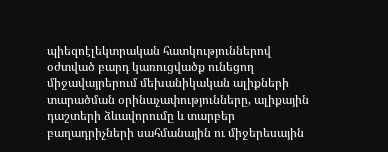պիեզոէլեկտրական հատկություններով օժտված բարդ կառուցվածք ունեցող միջավայրերում մեխանիկական ալիքների տարածման օրինաչափությունները, ալիքային դաշտերի ձևավորումը և տարբեր բաղադրիչների սահմանային ու միջերեսային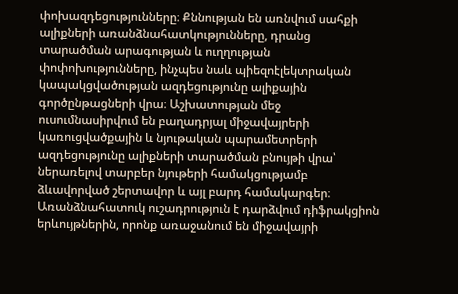փոխազդեցությունները։ Քննության են առնվում սահքի ալիքների առանձնահատկությունները, դրանց տարածման արագության և ուղղության փոփոխությունները, ինչպես նաև պիեզոէլեկտրական կապակցվածության ազդեցությունը ալիքային գործընթացների վրա։ Աշխատության մեջ ուսումնասիրվում են բաղադրյալ միջավայրերի կառուցվածքային և նյութական պարամետրերի ազդեցությունը ալիքների տարածման բնույթի վրա՝ ներառելով տարբեր նյութերի համակցությամբ ձևավորված շերտավոր և այլ բարդ համակարգեր։ Առանձնահատուկ ուշադրություն է դարձվում դիֆրակցիոն երևույթներին, որոնք առաջանում են միջավայրի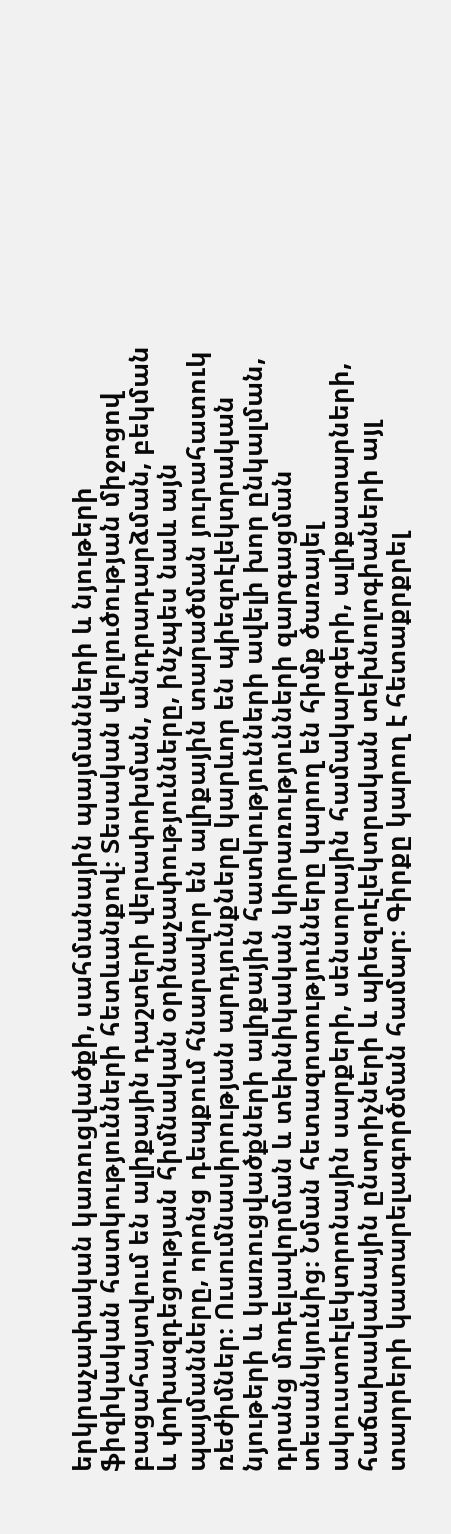երկրաչափական կառուցվածքի, սահմանային պայմանների և նյութերի ֆիզիկական հատկությունների հետևանքով։ Տեսական վերլուծության միջոցով բացահայտվում են ալիքային դաշտերի վերափոխման, անդրադարձման, բեկման և փոխազդեցության հիմնական օրինաչափությունները, ինչպես նաև այն պայմանները, որոնց դեպքում հնարավոր են ալիքային տարածման յուրահատուկ ռեժիմներ։ Ուսումնասիրության արդյունքները կարևոր են պիեզոէլեկտրական նյութերի և կառուցվածքների ալիքային հատկությունների ավելի խոր ընկալման, դրանց մոդելավորման և տեխնիկական կիրառությունների զարգացման տեսանկյունից։ Նման հետազոտությունները կարող են հիմք ծառայել ակուստոէլեկտրոնային սարքերի, սենսորային համակարգերի, ալիքատարների, հաճախականային ընտրիչների և պիեզոէլեկտրական տեխնոլոգիաների այլ տարրերի կատարելագործման համար։ Գիրքը կարող է հետաքրքրել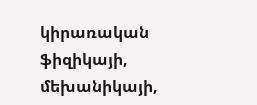կիրառական ֆիզիկայի, մեխանիկայի,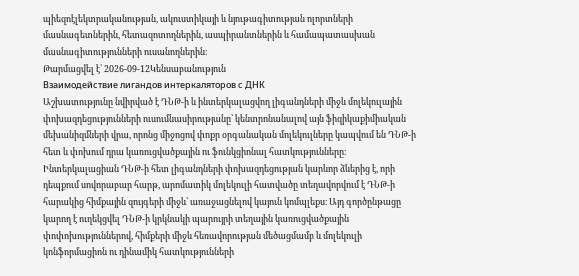պիեզոէլեկտրականության, ակուստիկայի և նյութագիտության ոլորտների մասնագետներին, հետազոտողներին, ասպիրանտներին և համապատասխան մասնագիտությունների ուսանողներին։
Թարմացվել է՝ 2026-09-12Կենսաբանություն
Взаимодействие лигандов интеркаляторов с ДНК
Աշխատությունը նվիրված է ԴՆԹ-ի և ինտերկալացվող լիգանդների միջև մոլեկուլային փոխազդեցությունների ուսումնասիրությանը՝ կենտրոնանալով այն ֆիզիկաքիմիական մեխանիզմների վրա, որոնց միջոցով փոքր օրգանական մոլեկուլները կապվում են ԴՆԹ-ի հետ և փոխում դրա կառուցվածքային ու ֆունկցիոնալ հատկությունները։ Ինտերկալացիան ԴՆԹ-ի հետ լիգանդների փոխազդեցության կարևոր ձևերից է, որի դեպքում սովորաբար հարթ, արոմատիկ մոլեկուլի հատվածը տեղավորվում է ԴՆԹ-ի հարակից հիմքային զույգերի միջև՝ առաջացնելով կայուն կոմպլեքս։ Այդ գործընթացը կարող է ուղեկցվել ԴՆԹ-ի կրկնակի պարույրի տեղային կառուցվածքային փոփոխություններով, հիմքերի միջև հեռավորության մեծացմամբ և մոլեկուլի կոնֆորմացիոն ու դինամիկ հատկությունների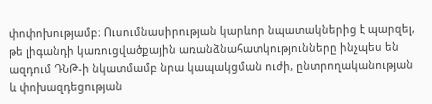փոփոխությամբ։ Ուսումնասիրության կարևոր նպատակներից է պարզել, թե լիգանդի կառուցվածքային առանձնահատկությունները ինչպես են ազդում ԴՆԹ-ի նկատմամբ նրա կապակցման ուժի, ընտրողականության և փոխազդեցության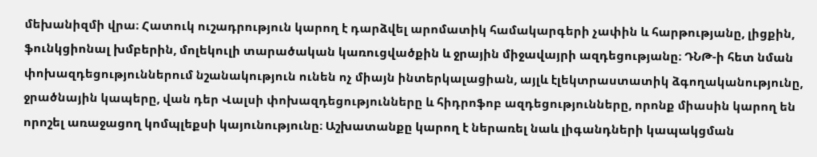մեխանիզմի վրա։ Հատուկ ուշադրություն կարող է դարձվել արոմատիկ համակարգերի չափին և հարթությանը, լիցքին, ֆունկցիոնալ խմբերին, մոլեկուլի տարածական կառուցվածքին և ջրային միջավայրի ազդեցությանը։ ԴՆԹ-ի հետ նման փոխազդեցություններում նշանակություն ունեն ոչ միայն ինտերկալացիան, այլև էլեկտրաստատիկ ձգողականությունը, ջրածնային կապերը, վան դեր Վալսի փոխազդեցությունները և հիդրոֆոբ ազդեցությունները, որոնք միասին կարող են որոշել առաջացող կոմպլեքսի կայունությունը։ Աշխատանքը կարող է ներառել նաև լիգանդների կապակցման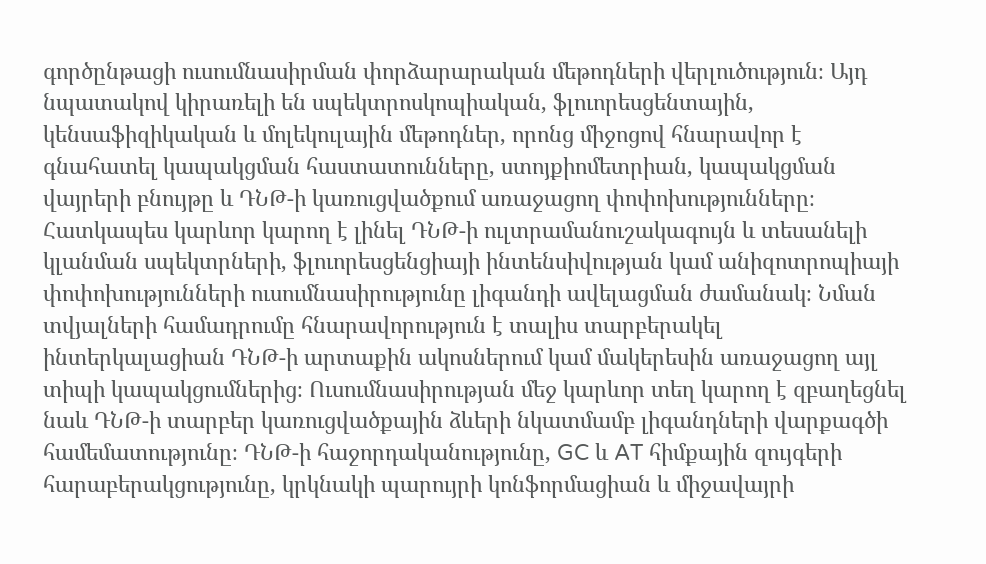գործընթացի ուսումնասիրման փորձարարական մեթոդների վերլուծություն։ Այդ նպատակով կիրառելի են սպեկտրոսկոպիական, ֆլուորեսցենտային, կենսաֆիզիկական և մոլեկուլային մեթոդներ, որոնց միջոցով հնարավոր է գնահատել կապակցման հաստատունները, ստոյքիոմետրիան, կապակցման վայրերի բնույթը և ԴՆԹ-ի կառուցվածքում առաջացող փոփոխությունները։ Հատկապես կարևոր կարող է լինել ԴՆԹ-ի ուլտրամանուշակագույն և տեսանելի կլանման սպեկտրների, ֆլուորեսցենցիայի ինտենսիվության կամ անիզոտրոպիայի փոփոխությունների ուսումնասիրությունը լիգանդի ավելացման ժամանակ։ Նման տվյալների համադրումը հնարավորություն է տալիս տարբերակել ինտերկալացիան ԴՆԹ-ի արտաքին ակոսներում կամ մակերեսին առաջացող այլ տիպի կապակցումներից։ Ուսումնասիրության մեջ կարևոր տեղ կարող է զբաղեցնել նաև ԴՆԹ-ի տարբեր կառուցվածքային ձևերի նկատմամբ լիգանդների վարքագծի համեմատությունը։ ԴՆԹ-ի հաջորդականությունը, GC և AT հիմքային զույգերի հարաբերակցությունը, կրկնակի պարույրի կոնֆորմացիան և միջավայրի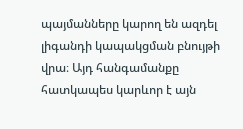պայմանները կարող են ազդել լիգանդի կապակցման բնույթի վրա։ Այդ հանգամանքը հատկապես կարևոր է այն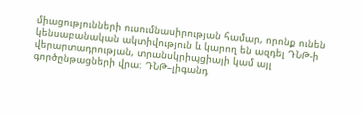միացությունների ուսումնասիրության համար, որոնք ունեն կենսաբանական ակտիվություն և կարող են ազդել ԴՆԹ-ի վերարտադրության, տրանսկրիպցիայի կամ այլ գործընթացների վրա։ ԴՆԹ–լիգանդ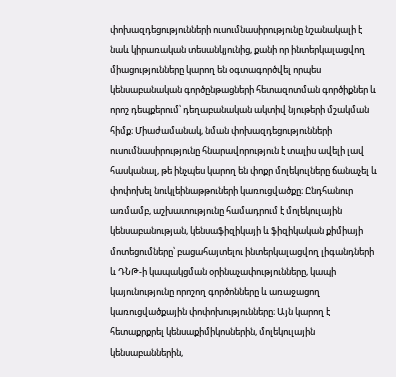փոխազդեցությունների ուսումնասիրությունը նշանակալի է նաև կիրառական տեսանկյունից, քանի որ ինտերկալացվող միացությունները կարող են օգտագործվել որպես կենսաբանական գործընթացների հետազոտման գործիքներ և որոշ դեպքերում՝ դեղաբանական ակտիվ նյութերի մշակման հիմք։ Միաժամանակ, նման փոխազդեցությունների ուսումնասիրությունը հնարավորություն է տալիս ավելի լավ հասկանալ, թե ինչպես կարող են փոքր մոլեկուլները ճանաչել և փոփոխել նուկլեինաթթուների կառուցվածքը։ Ընդհանուր առմամբ, աշխատությունը համադրում է մոլեկուլային կենսաբանության, կենսաֆիզիկայի և ֆիզիկական քիմիայի մոտեցումները՝ բացահայտելու ինտերկալացվող լիգանդների և ԴՆԹ-ի կապակցման օրինաչափությունները, կապի կայունությունը որոշող գործոնները և առաջացող կառուցվածքային փոփոխությունները։ Այն կարող է հետաքրքրել կենսաքիմիկոսներին, մոլեկուլային կենսաբաններին,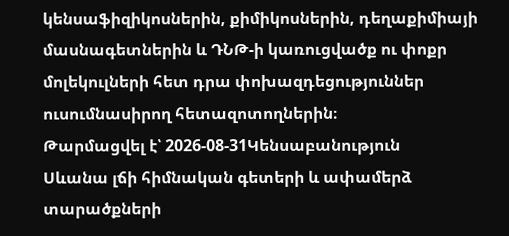կենսաֆիզիկոսներին, քիմիկոսներին, դեղաքիմիայի մասնագետներին և ԴՆԹ-ի կառուցվածք ու փոքր մոլեկուլների հետ դրա փոխազդեցություններ ուսումնասիրող հետազոտողներին։
Թարմացվել է՝ 2026-08-31Կենսաբանություն
Սևանա լճի հիմնական գետերի և ափամերձ տարածքների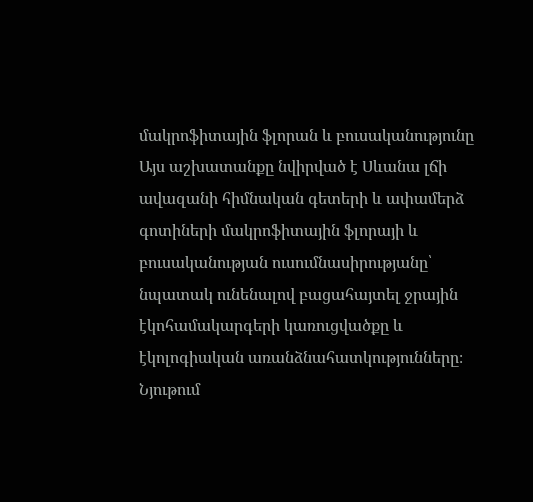մակրոֆիտային ֆլորան և բուսականությունը
Այս աշխատանքը նվիրված է Սևանա լճի ավազանի հիմնական գետերի և ափամերձ գոտիների մակրոֆիտային ֆլորայի և բուսականության ուսումնասիրությանը՝ նպատակ ունենալով բացահայտել ջրային էկոհամակարգերի կառուցվածքը և էկոլոգիական առանձնահատկությունները։ Նյութում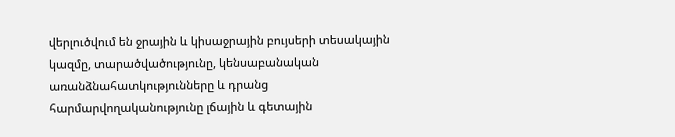վերլուծվում են ջրային և կիսաջրային բույսերի տեսակային կազմը, տարածվածությունը, կենսաբանական առանձնահատկությունները և դրանց հարմարվողականությունը լճային և գետային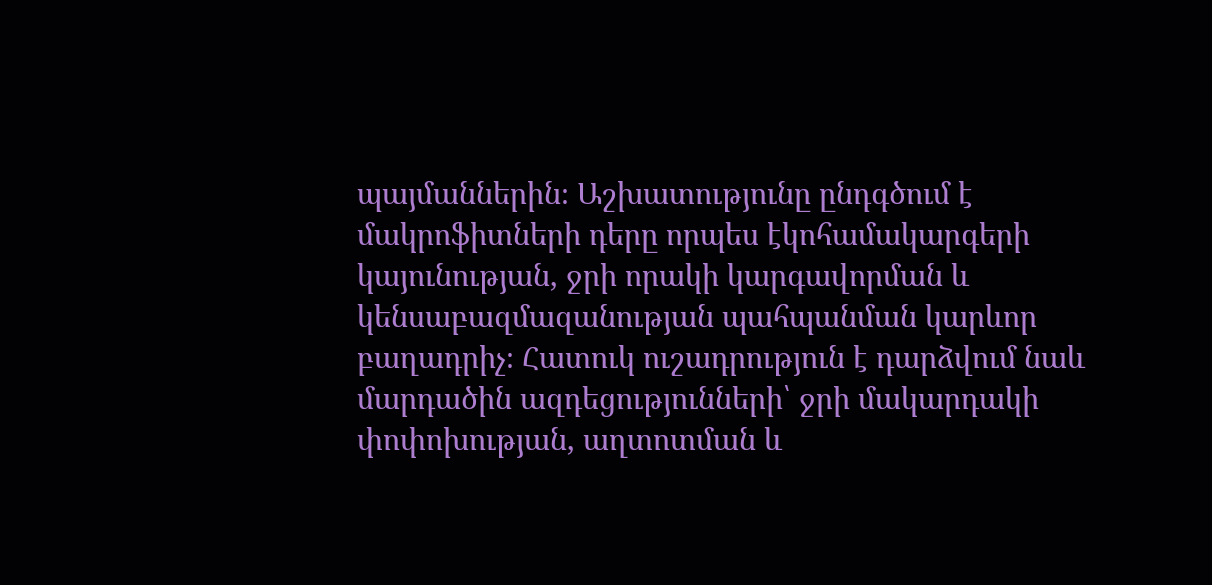պայմաններին։ Աշխատությունը ընդգծում է մակրոֆիտների դերը որպես էկոհամակարգերի կայունության, ջրի որակի կարգավորման և կենսաբազմազանության պահպանման կարևոր բաղադրիչ։ Հատուկ ուշադրություն է դարձվում նաև մարդածին ազդեցությունների՝ ջրի մակարդակի փոփոխության, աղտոտման և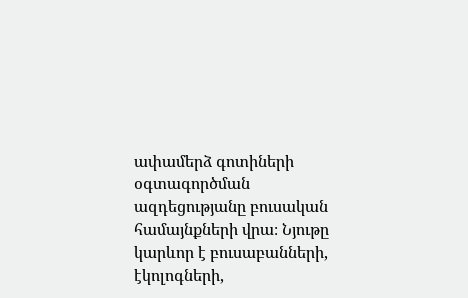ափամերձ գոտիների օգտագործման ազդեցությանը բուսական համայնքների վրա։ Նյութը կարևոր է բուսաբանների, էկոլոգների,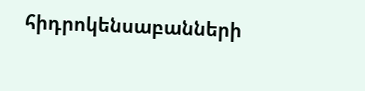հիդրոկենսաբանների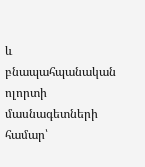և բնապահպանական ոլորտի մասնագետների համար՝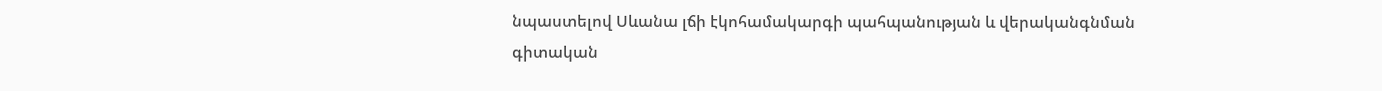նպաստելով Սևանա լճի էկոհամակարգի պահպանության և վերականգնման գիտական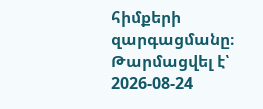հիմքերի զարգացմանը։
Թարմացվել է՝ 2026-08-24